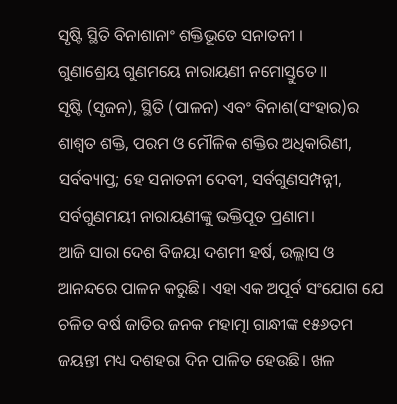ସୃଷ୍ଟି ସ୍ଥିତି ବିନାଶାନାଂ ଶକ୍ତିଭୂତେ ସନାତନୀ ।
ଗୁଣାଶ୍ରେୟ ଗୁଣମୟେ ନାରାୟଣୀ ନମୋସ୍ତୁତେ॥
ସୃଷ୍ଟି (ସୃଜନ), ସ୍ଥିତି (ପାଳନ) ଏବଂ ବିନାଶ(ସଂହାର)ର ଶାଶ୍ୱତ ଶକ୍ତି, ପରମ ଓ ମୌଳିକ ଶକ୍ତିର ଅଧିକାରିଣୀ, ସର୍ବବ୍ୟାପ୍ତ; ହେ ସନାତନୀ ଦେବୀ, ସର୍ବଗୁଣସମ୍ପନ୍ନୀ, ସର୍ବଗୁଣମୟୀ ନାରାୟଣୀଙ୍କୁ ଭକ୍ତିପୂତ ପ୍ରଣାମ।
ଆଜି ସାରା ଦେଶ ବିଜୟା ଦଶମୀ ହର୍ଷ, ଉଲ୍ଲାସ ଓ ଆନନ୍ଦରେ ପାଳନ କରୁଛି। ଏହା ଏକ ଅପୂର୍ବ ସଂଯୋଗ ଯେ ଚଳିତ ବର୍ଷ ଜାତିର ଜନକ ମହାତ୍ମା ଗାନ୍ଧୀଙ୍କ ୧୫୬ତମ ଜୟନ୍ତୀ ମଧ୍ୟ ଦଶହରା ଦିନ ପାଳିତ ହେଉଛି। ଖଳ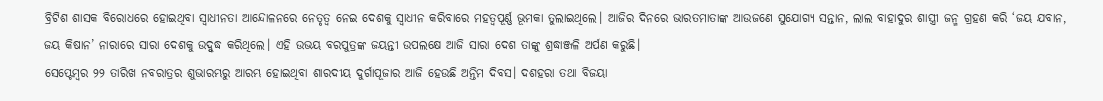ବ୍ରିଟିଶ ଶାସକ ବିରୋଧରେ ହୋଇଥିବା ସ୍ୱାଧୀନତା ଆନ୍ଦୋଳନରେ ନେତୃତ୍ୱ ନେଇ ଦେଶକୁ ସ୍ୱାଧୀନ କରିବାରେ ମହତ୍ବପୂର୍ଣ୍ଣ ଭୂମକା ତୁଲାଇଥିଲେ। ଆଜିର ଦିନରେ ଭାରତମାତାଙ୍କ ଆଉଜଣେ ସୁଯୋଗ୍ୟ ସନ୍ତାନ, ଲାଲ ବାହାଦୁର ଶାସ୍ତ୍ରୀ ଜନ୍ମ ଗ୍ରହଣ କରି ‘ଜୟ ଯବାନ, ଜୟ କିଷାନ’ ନାରାରେ ସାରା ଦେଶକୁ ଉଦ୍ବୁଦ୍ଧ କରିଥିଲେ। ଏହି ଉଭୟ ବରପୁତ୍ରଙ୍କ ଜୟନ୍ତୀ ଉପଲକ୍ଷେ ଆଜି ସାରା ଦେଶ ତାଙ୍କୁ ଶ୍ରଦ୍ଧାଞ୍ଜଳି ଅର୍ପଣ କରୁଛି।
ସେପ୍ଟେମ୍ବର ୨୨ ତାରିଖ ନବରାତ୍ରର ଶୁଭାରମ୍ଭରୁ ଆରମ୍ଭ ହୋଇଥିବା ଶାରଦୀୟ ଦୁର୍ଗାପୂଜାର ଆଜି ହେଉଛି ଅନ୍ତିମ ଦିବସ। ଦଶହରା ତଥା ବିଜୟା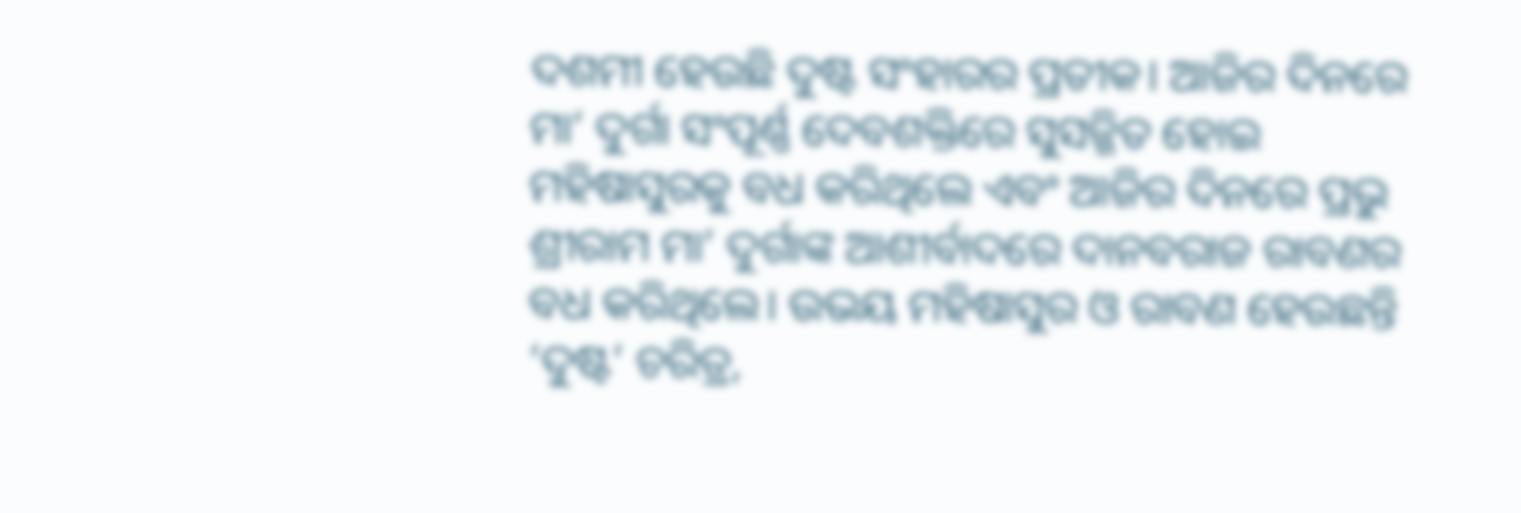ଦଶମୀ ହେଉଛି ଦୁଷ୍ଟ ସଂହାରର ପ୍ରତୀକ। ଆଜିର ଦିନରେ ମା’ ଦୁର୍ଗା ସଂପୂର୍ଣ୍ଣ ଦେବଶକ୍ତିରେ ସୁସଜ୍ଜିତ ହୋଇ ମହିଷାସୁରକୁ ବଧ କରିଥିଲେ ଏବଂ ଆଜିର ଦିନରେ ପ୍ରଭୁ ଶ୍ରୀରାମ ମା’ ଦୁର୍ଗାଙ୍କ ଆଶୀର୍ବାଦରେ ଦାନବରାଜ ରାବଣର ବଧ କରିଥିଲେ। ଉଭୟ ମହିଷାସୁର ଓ ରାବଣ ହେଉଛନ୍ତି ‘ଦୁଷ୍ଟ’ ଚରିତ୍ର,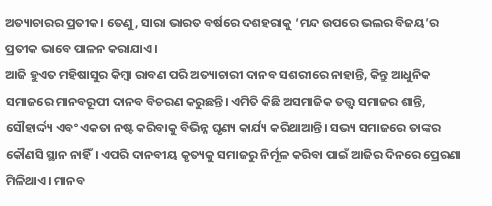ଅତ୍ୟାଚାରର ପ୍ରତୀକ। ତେଣୁ, ସାରା ଭାରତ ବର୍ଷରେ ଦଶହରାକୁ ‘ମନ୍ଦ ଉପରେ ଭଲର ବିଜୟ’ର ପ୍ରତୀକ ଭାବେ ପାଳନ କରାଯାଏ।
ଆଜି ହୁଏତ ମହିଷାସୁର କିମ୍ବା ରାବଣ ପରି ଅତ୍ୟାଚାରୀ ଦାନବ ସଶରୀରେ ନାହାନ୍ତି, କିନ୍ତୁ ଆଧୁନିକ ସମାଜରେ ମାନବରୂପୀ ଦାନବ ବିଚରଣ କରୁଛନ୍ତି। ଏମିତି କିଛି ଅସମାଜିକ ତତ୍ତ୍ବ ସମାଜର ଶାନ୍ତି, ସୌହାର୍ଦ୍ଦ୍ୟ ଏବଂ ଏକତା ନଷ୍ଟ କରିବାକୁ ବିଭିନ୍ନ ଘୃଣ୍ୟ କାର୍ଯ୍ୟ କରିଥାଆନ୍ତି। ସଭ୍ୟ ସମାଜରେ ତାଙ୍କର କୌଣସି ସ୍ଥାନ ନାହିଁ। ଏପରି ଦାନବୀୟ କୃତ୍ୟକୁ ସମାଜରୁ ନିର୍ମୂଳ କରିବା ପାଇଁ ଆଜିର ଦିନରେ ପ୍ରେରଣା ମିଳିଥାଏ। ମାନବ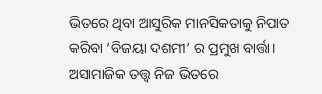ଭିତରେ ଥିବା ଆସୁରିକ ମାନସିକତାକୁ ନିପାତ କରିବା ‘ବିଜୟା ଦଶମୀ’ ର ପ୍ରମୁଖ ବାର୍ତ୍ତା। ଅସାମାଜିକ ତତ୍ତ୍ୱ ନିଜ ଭିତରେ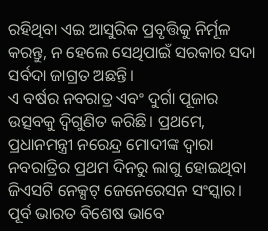ରହିଥିବା ଏଇ ଆସୁରିକ ପ୍ରବୃତ୍ତିକୁ ନିର୍ମୂଳ କରନ୍ତୁ, ନ ହେଲେ ସେଥିପାଇଁ ସରକାର ସଦା ସର୍ବଦା ଜାଗ୍ରତ ଅଛନ୍ତି।
ଏ ବର୍ଷର ନବରାତ୍ର ଏବଂ ଦୁର୍ଗା ପୂଜାର ଉତ୍ସବକୁ ଦ୍ୱିଗୁଣିତ କରିଛି। ପ୍ରଥମେ, ପ୍ରଧାନମନ୍ତ୍ରୀ ନରେନ୍ଦ୍ର ମୋଦୀଙ୍କ ଦ୍ୱାରା ନବରାତ୍ରିର ପ୍ରଥମ ଦିନରୁ ଲାଗୁ ହୋଇଥିବା ଜିଏସଟି ନେକ୍ସଟ୍ ଜେନେରେସନ ସଂସ୍କାର। ପୂର୍ବ ଭାରତ ବିଶେଷ ଭାବେ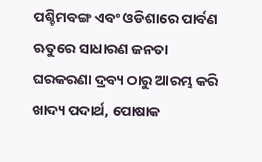ପଶ୍ଚିମବଙ୍ଗ ଏବଂ ଓଡିଶାରେ ପାର୍ବଣ ଋତୁରେ ସାଧାରଣ ଜନତା ଘରକରଣା ଦ୍ରବ୍ୟ ଠାରୁ ଆରମ୍ଭ କରି ଖାଦ୍ୟ ପଦାର୍ଥ, ପୋଷାକ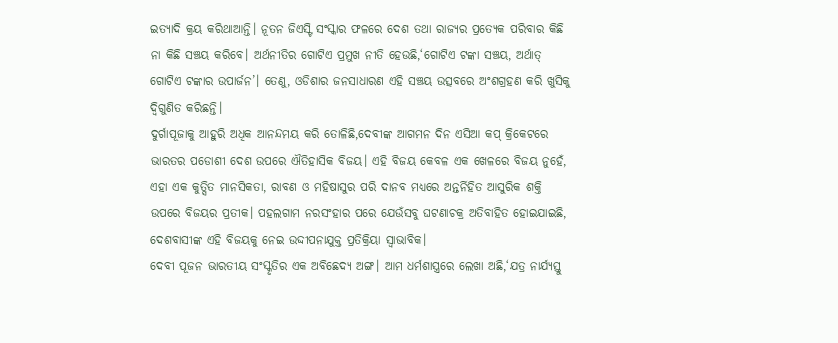ଇତ୍ୟାଦି କ୍ରୟ କରିଥାଆନ୍ତି। ନୂତନ ଜିଏସ୍ଟି ସଂସ୍କାର ଫଳରେ ଦେଶ ତଥା ରାଜ୍ୟର ପ୍ରତ୍ୟେକ ପରିବାର କିଛି ନା କିଛି ସଞ୍ଚୟ କରିବେ। ଅର୍ଥନୀତିର ଗୋଟିଏ ପ୍ରମୁଖ ନୀତି ହେଉଛି,‘ଗୋଟିଏ ଟଙ୍କା ସଞ୍ଚୟ, ଅର୍ଥାତ୍ ଗୋଟିଏ ଟଙ୍କାର ଉପାର୍ଜନ’। ତେଣୁ, ଓଡିଶାର ଜନସାଧାରଣ ଏହି ସଞ୍ଚୟ ଉତ୍ସବରେ ଅଂଶଗ୍ରହଣ କରି ଖୁସିକୁ ଦ୍ୱିଗୁଣିତ କରିଛନ୍ତି।
ଦୁର୍ଗାପୂଜାକୁ ଆହୁରି ଅଧିକ ଆନନ୍ଦମୟ କରି ତୋଳିଛି,ଦେବୀଙ୍କ ଆଗମନ ଦିନ ଏସିଆ କପ୍ କ୍ରିକେଟରେ ଭାରତର ପଡୋଶୀ ଦେଶ ଉପରେ ଐତିହାସିକ ବିଜୟ। ଏହି ବିଜୟ କେବଳ ଏକ ଖେଳରେ ବିଜୟ ନୁହେଁ, ଏହା ଏକ କୁତ୍ସିତ ମାନସିକତା, ରାବଣ ଓ ମହିଷାସୁର ପରି ଦାନବ ମଧ୍ୟରେ ଅନ୍ତର୍ନିହିତ ଆସୁରିକ ଶକ୍ତି ଉପରେ ବିଜୟର ପ୍ରତୀକ। ପହଲଗାମ ନରସଂହାର ପରେ ଯେଉଁସବୁ ଘଟଣାଚକ୍ର ଅତିବାହିତ ହୋଇଯାଇଛି, ଦେଶବାସୀଙ୍କ ଏହି ବିଜୟକୁ ନେଇ ଉଦ୍ଦୀପନାଯୁକ୍ତ ପ୍ରତିକ୍ରିୟା ସ୍ୱାଭାବିକ।
ଦେବୀ ପୂଜନ ଭାରତୀୟ ସଂସ୍କୃତିର ଏକ ଅବିଛେଦ୍ୟ ଅଙ୍ଗ। ଆମ ଧର୍ମଶାସ୍ତ୍ରରେ ଲେଖା ଅଛି,‘ଯତ୍ର ନାର୍ଯ୍ୟସ୍ତୁ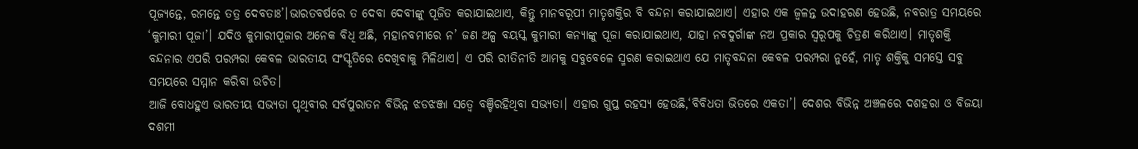ପୂଜ୍ୟନ୍ତେ, ରମନ୍ତେ ତତ୍ର ଦେବତାଃ’।ଭାରତବର୍ଷରେ ତ ଦେବା ଦେବୀଙ୍କୁ ପୂଜିତ କରାଯାଇଥାଏ, କିନ୍ତୁ ମାନବରୂପୀ ମାତୃଶକ୍ତିର ବି ବନ୍ଦନା କରାଯାଇଥାଏ। ଏହାର ଏକ ଜ୍ୱଳନ୍ତ ଉଦାହରଣ ହେଉଛି, ନବରାତ୍ର ସମୟରେ ‘କୁମାରୀ ପୂଜା’। ଯଦିଓ କୁମାରୀପୂଜାର ଅନେକ ବିଧି ଅଛି, ମହାନବମୀରେ ନ’ ଜଣ ଅଳ୍ପ ବୟସ୍କ କୁମାରୀ କନ୍ୟାଙ୍କୁ ପୂଜା କରାଯାଇଥାଏ, ଯାହା ନବଦୁର୍ଗାଙ୍କ ନଅ ପ୍ରକାର ସ୍ୱରୂପକୁ ଚିତ୍ରଣ କରିଥାଏ। ମାତୃଶକ୍ତି ବନ୍ଦନାର ଏପରି ପରମ୍ପରା କେବଳ ଭାରତୀୟ ସଂସ୍କୃତିରେ ଦେଖିବାକୁ ମିଳିଥାଏ। ଏ ପରି ରୀତିନୀତି ଆମକୁ ସବୁବେଳେ ସ୍ମରଣ କରାଇଥାଏ ଯେ ମାତୃବନ୍ଦନା କେବଳ ପରମ୍ପରା ନୁହେଁ, ମାତୃ ଶକ୍ତିକୁ ସମସ୍ତେ ସବୁ ସମୟରେ ସମ୍ମାନ କରିବା ଉଚିତ।
ଆଜି ବୋଧହୁଏ ଭାରତୀୟ ସଭ୍ୟତା ପୃଥିବୀର ସର୍ବପୁରାତନ ବିଭିନ୍ନ ଝଡଝଞ୍ଜା ସତ୍ବେ ବଞ୍ଚିରହିଥିବା ସଭ୍ୟତା। ଏହାର ଗୁପ୍ତ ରହସ୍ୟ ହେଉଛି,‘ବିବିଧତା ଭିତରେ ଏକତା’। ଦେଶର ବିଭିନ୍ନ ଅଞ୍ଚଳରେ ଦଶହରା ଓ ବିଜୟା ଦଶମୀ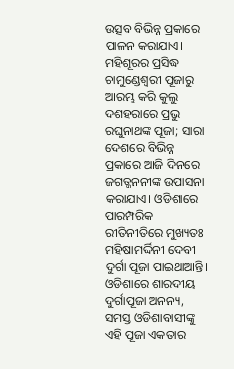ଉତ୍ସବ ବିଭିନ୍ନ ପ୍ରକାରେ ପାଳନ କରାଯାଏ। ମହିଶୂରର ପ୍ରସିଦ୍ଧ ଚାମୁଣ୍ଡେଶ୍ୱରୀ ପୂଜାରୁ ଆରମ୍ଭ କରି କୁଲୁ ଦଶହରାରେ ପ୍ରଭୁ ରଘୁନାଥଙ୍କ ପୂଜା; ସାରା ଦେଶରେ ବିଭିନ୍ନ ପ୍ରକାରେ ଆଜି ଦିନରେ ଜଗତ୍ଜନନୀଙ୍କ ଉପାସନା କରାଯାଏ। ଓଡିଶାରେ ପାରମ୍ପରିକ ରୀତିନୀତିରେ ମୁଖ୍ୟତଃ ମହିଷାମର୍ଦ୍ଦିନୀ ଦେବୀ ଦୁର୍ଗା ପୂଜା ପାଇଥାଆନ୍ତି। ଓଡିଶାରେ ଶାରଦୀୟ ଦୁର୍ଗାପୂଜା ଅନନ୍ୟ, ସମସ୍ତ ଓଡିଶାବାସୀଙ୍କୁ ଏହି ପୂଜା ଏକତାର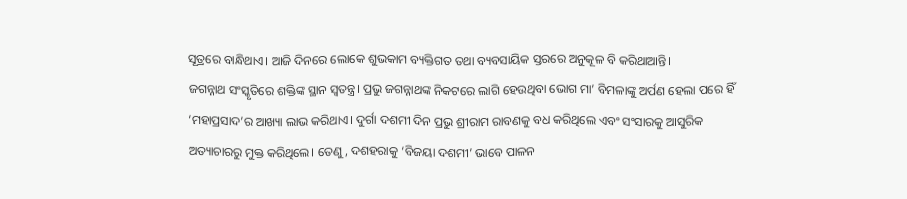ସୂତ୍ରରେ ବାନ୍ଧିଥାଏ। ଆଜି ଦିନରେ ଲୋକେ ଶୁଭକାମ ବ୍ୟକ୍ତିଗତ ତଥା ବ୍ୟବସାୟିକ ସ୍ତରରେ ଅନୁକୂଳ ବି କରିଥାଆନ୍ତି।
ଜଗନ୍ନାଥ ସଂସ୍କୃତିରେ ଶକ୍ତିଙ୍କ ସ୍ଥାନ ସ୍ୱତନ୍ତ୍ର। ପ୍ରଭୁ ଜଗନ୍ନାଥଙ୍କ ନିକଟରେ ଲାଗି ହେଉଥିବା ଭୋଗ ମା’ ବିମଳାଙ୍କୁ ଅର୍ପଣ ହେଲା ପରେ ହିଁ ‘ମହାପ୍ରସାଦ’ର ଆଖ୍ୟା ଲାଭ କରିଥାଏ। ଦୁର୍ଗା ଦଶମୀ ଦିନ ପ୍ରଭୁ ଶ୍ରୀରାମ ରାବଣକୁ ବଧ କରିଥିଲେ ଏବଂ ସଂସାରକୁ ଆସୁରିକ ଅତ୍ୟାଚାରରୁ ମୁକ୍ତ କରିଥିଲେ। ତେଣୁ, ଦଶହରାକୁ ‘ବିଜୟା ଦଶମୀ’ ଭାବେ ପାଳନ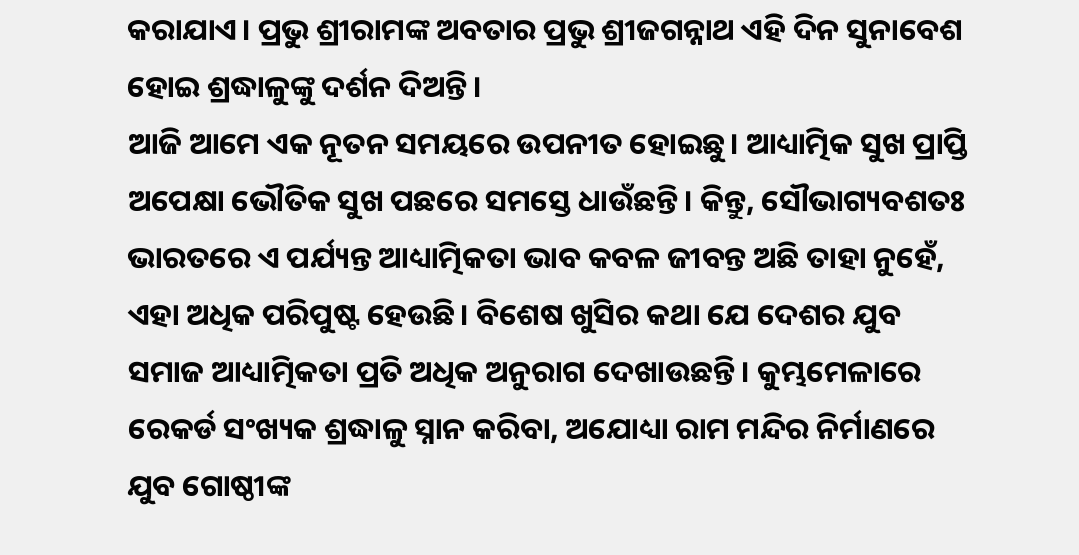କରାଯାଏ। ପ୍ରଭୁ ଶ୍ରୀରାମଙ୍କ ଅବତାର ପ୍ରଭୁ ଶ୍ରୀଜଗନ୍ନାଥ ଏହି ଦିନ ସୁନାବେଶ ହୋଇ ଶ୍ରଦ୍ଧାଳୁଙ୍କୁ ଦର୍ଶନ ଦିଅନ୍ତି।
ଆଜି ଆମେ ଏକ ନୂତନ ସମୟରେ ଉପନୀତ ହୋଇଛୁ। ଆଧ୍ୟାତ୍ମିକ ସୁଖ ପ୍ରାପ୍ତି ଅପେକ୍ଷା ଭୌତିକ ସୁଖ ପଛରେ ସମସ୍ତେ ଧାଉଁଛନ୍ତି। କିନ୍ତୁ, ସୌଭାଗ୍ୟବଶତଃ ଭାରତରେ ଏ ପର୍ଯ୍ୟନ୍ତ ଆଧ୍ୟାତ୍ମିକତା ଭାବ କବଳ ଜୀବନ୍ତ ଅଛି ତାହା ନୁହେଁ, ଏହା ଅଧିକ ପରିପୁଷ୍ଟ ହେଉଛି। ବିଶେଷ ଖୁସିର କଥା ଯେ ଦେଶର ଯୁବ ସମାଜ ଆଧ୍ୟାତ୍ମିକତା ପ୍ରତି ଅଧିକ ଅନୁରାଗ ଦେଖାଉଛନ୍ତି। କୁମ୍ଭମେଳାରେ ରେକର୍ଡ ସଂଖ୍ୟକ ଶ୍ରଦ୍ଧାଳୁ ସ୍ନାନ କରିବା, ଅଯୋଧ୍ୟା ରାମ ମନ୍ଦିର ନିର୍ମାଣରେ ଯୁବ ଗୋଷ୍ଠୀଙ୍କ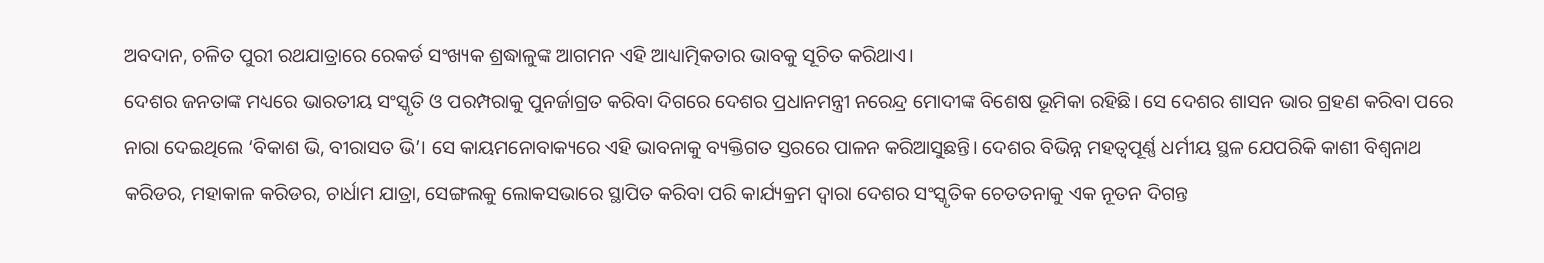ଅବଦାନ, ଚଳିତ ପୁରୀ ରଥଯାତ୍ରାରେ ରେକର୍ଡ ସଂଖ୍ୟକ ଶ୍ରଦ୍ଧାଳୁଙ୍କ ଆଗମନ ଏହି ଆଧ୍ୟାତ୍ମିକତାର ଭାବକୁ ସୂଚିତ କରିଥାଏ।
ଦେଶର ଜନତାଙ୍କ ମଧ୍ୟରେ ଭାରତୀୟ ସଂସ୍କୃତି ଓ ପରମ୍ପରାକୁ ପୁନର୍ଜାଗ୍ରତ କରିବା ଦିଗରେ ଦେଶର ପ୍ରଧାନମନ୍ତ୍ରୀ ନରେନ୍ଦ୍ର ମୋଦୀଙ୍କ ବିଶେଷ ଭୂମିକା ରହିଛି। ସେ ଦେଶର ଶାସନ ଭାର ଗ୍ରହଣ କରିବା ପରେ ନାରା ଦେଇଥିଲେ ‘ବିକାଶ ଭି, ବୀରାସତ ଭି’। ସେ କାୟମନୋବାକ୍ୟରେ ଏହି ଭାବନାକୁ ବ୍ୟକ୍ତିଗତ ସ୍ତରରେ ପାଳନ କରିଆସୁଛନ୍ତି। ଦେଶର ବିଭିନ୍ନ ମହତ୍ବପୂର୍ଣ୍ଣ ଧର୍ମୀୟ ସ୍ଥଳ ଯେପରିକି କାଶୀ ବିଶ୍ୱନାଥ କରିଡର, ମହାକାଳ କରିଡର, ଚାର୍ଧାମ ଯାତ୍ରା, ସେଙ୍ଗଲକୁ ଲୋକସଭାରେ ସ୍ଥାପିତ କରିବା ପରି କାର୍ଯ୍ୟକ୍ରମ ଦ୍ୱାରା ଦେଶର ସଂସ୍କୃତିକ ଚେତତନାକୁ ଏକ ନୂତନ ଦିଗନ୍ତ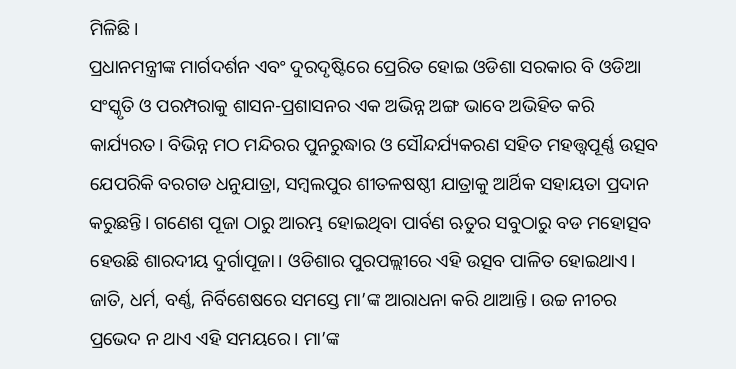ମିଳିଛି।
ପ୍ରଧାନମନ୍ତ୍ରୀଙ୍କ ମାର୍ଗଦର୍ଶନ ଏବଂ ଦୁରଦୃଷ୍ଟିରେ ପ୍ରେରିତ ହୋଇ ଓଡିଶା ସରକାର ବି ଓଡିଆ ସଂସ୍କୃତି ଓ ପରମ୍ପରାକୁ ଶାସନ-ପ୍ରଶାସନର ଏକ ଅଭିନ୍ନ ଅଙ୍ଗ ଭାବେ ଅଭିହିତ କରି କାର୍ଯ୍ୟରତ। ବିଭିନ୍ନ ମଠ ମନ୍ଦିରର ପୁନରୁଦ୍ଧାର ଓ ସୌନ୍ଦର୍ଯ୍ୟକରଣ ସହିତ ମହତ୍ତ୍ବପୂର୍ଣ୍ଣ ଉତ୍ସବ ଯେପରିକି ବରଗଡ ଧନୁଯାତ୍ରା, ସମ୍ବଲପୁର ଶୀତଳଷଷ୍ଠୀ ଯାତ୍ରାକୁ ଆର୍ଥିକ ସହାୟତା ପ୍ରଦାନ କରୁଛନ୍ତି। ଗଣେଶ ପୂଜା ଠାରୁ ଆରମ୍ଭ ହୋଇଥିବା ପାର୍ବଣ ଋତୁର ସବୁଠାରୁ ବଡ ମହୋତ୍ସବ ହେଉଛି ଶାରଦୀୟ ଦୁର୍ଗାପୂଜା। ଓଡିଶାର ପୁରପଲ୍ଲୀରେ ଏହି ଉତ୍ସବ ପାଳିତ ହୋଇଥାଏ। ଜାତି, ଧର୍ମ, ବର୍ଣ୍ଣ, ନିର୍ବିଶେଷରେ ସମସ୍ତେ ମା’ଙ୍କ ଆରାଧନା କରି ଥାଆନ୍ତି। ଉଚ୍ଚ ନୀଚର ପ୍ରଭେଦ ନ ଥାଏ ଏହି ସମୟରେ। ମା’ଙ୍କ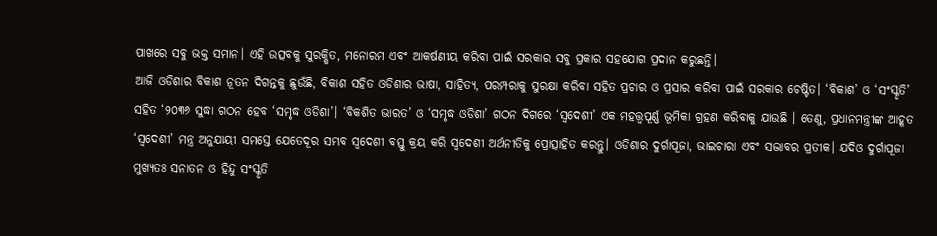ପାଖରେ ସବୁ ଭକ୍ତ ସମାନ। ଏହି ଉତ୍ସବକୁ ସୁରକ୍ଷିତ, ମନୋରମ ଏବଂ ଆକର୍ଷଣୀୟ କରିବା ପାଇଁ ସରକାର ସବୁ ପ୍ରକାର ସହଯୋଗ ପ୍ରଦାନ କରୁଛନ୍ତି।
ଆଜି ଓଡିଶାର ବିକାଶ ନୂତନ ଦିଗନ୍ତକୁ ଛୁଉଁଛି, ବିକାଶ ସହିତ ଓଡିଶାର ଭାଷା, ସାହିତ୍ୟ, ପରମ୍ପରାକୁ ସୁରକ୍ଷା କରିବା ସହିତ ପ୍ରଚାର ଓ ପ୍ରସାର କରିବା ପାଇଁ ସରକାର ଚେଷ୍ଟିତ। ‘ବିକାଶ’ ଓ ‘ସଂସ୍କୃତି’ ସହିତ ‘୨୦୩୬ ସୁଦ୍ଧା ଗଠନ ହେବ ‘ସମୃଦ୍ଧ ଓଡିଶା’। ‘ବିକଶିତ ଭାରତ’ ଓ ‘ସମୃଦ୍ଧ ଓଡିଶା’ ଗଠନ ଦିଗରେ ‘ସ୍ୱଦେଶୀ’ ଏକ ମହତ୍ତ୍ୱପୂର୍ଣ୍ଣ ଭୂମିକା ଗ୍ରହଣ କରିବାକୁ ଯାଉଛି । ତେଣୁ, ପ୍ରଧାନମନ୍ତ୍ରୀଙ୍କ ଆହୂତ ‘ସ୍ୱଦେଶୀ’ ମନ୍ତ୍ର ଅନୁଯାୟୀ ସମସ୍ତେ ଯେତେଦୂର ସମ୍ଭବ ସ୍ୱଦେଶୀ ବସ୍ତୁ କ୍ରୟ କରି ସ୍ୱଦେଶୀ ଅର୍ଥନୀତିକୁ ପ୍ରୋତ୍ସାହିତ କରନ୍ତୁ। ଓଡିଶାର ଦୁର୍ଗାପୂଜା, ଭାଇଚାରା ଏବଂ ସଦ୍ଭାବର ପ୍ରତୀକ। ଯଦିଓ ଦୁର୍ଗାପୂଜା ମୁଖ୍ୟତଃ ସନାତନ ଓ ହିନ୍ଦୁ ସଂସ୍କୃତି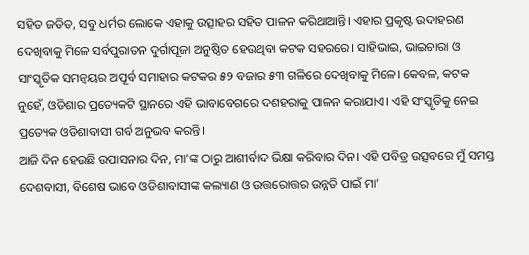ସହିତ ଜଡିତ, ସବୁ ଧର୍ମର ଲୋକେ ଏହାକୁ ଉତ୍ସାହର ସହିତ ପାଳନ କରିଥାଆନ୍ତି। ଏହାର ପ୍ରକୃଷ୍ଟ ଉଦାହରଣ ଦେଖିବାକୁ ମିଳେ ସର୍ବପୁରାତନ ଦୁର୍ଗାପୂଜା ଅନୁଷ୍ଠିତ ହେଉଥିବା କଟକ ସହରରେ। ସାହିଭାଇ, ଭାଇଚାରା ଓ ସାଂସ୍କୃତିକ ସମନ୍ୱୟର ଅପୂର୍ବ ସମାହାର କଟକର ୫୨ ବଜାର ୫୩ ଗଳିରେ ଦେଖିବାକୁ ମିଳେ। କେବଳ, କଟକ ନୁହେଁ, ଓଡିଶାର ପ୍ରତ୍ୟେକଟି ସ୍ଥାନରେ ଏହି ଭାବାବେଗରେ ଦଶହରାକୁ ପାଳନ କରାଯାଏ। ଏହି ସଂସ୍କୃତିକୁ ନେଇ ପ୍ରତ୍ୟେକ ଓଡିଶାବାସୀ ଗର୍ବ ଅନୁଭବ କରନ୍ତି।
ଆଜି ଦିନ ହେଉଛି ଉପାସନାର ଦିନ, ମା’ଙ୍କ ଠାରୁ ଆଶୀର୍ବାଦ ଭିକ୍ଷା କରିବାର ଦିନ। ଏହି ପବିତ୍ର ଉତ୍ସବରେ ମୁଁ ସମସ୍ତ ଦେଶବାସୀ, ବିଶେଷ ଭାବେ ଓଡିଶାବାସୀଙ୍କ କଲ୍ୟାଣ ଓ ଉତ୍ତରୋତ୍ତର ଉନ୍ନତି ପାଇଁ ମା’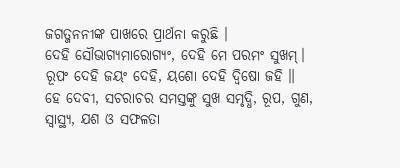ଜଗତ୍ଜନନୀଙ୍କ ପାଖରେ ପ୍ରାର୍ଥନା କରୁଛି ।
ଦେହି ସୌଭାଗ୍ୟମାରୋଗ୍ୟଂ, ଦେହି ମେ ପରମଂ ସୁଖମ୍।
ରୂପଂ ଦେହି ଜୟଂ ଦେହି, ୟଶୋ ଦେହି ଦ୍ୱିଷୋ ଜହି ॥
ହେ ଦେବୀ, ସଚରାଚର ସମସ୍ତଙ୍କୁ ସୁଖ ସମୃଦ୍ଧି, ରୂପ, ଗୁଣ, ସ୍ୱାସ୍ଥ୍ୟ, ଯଶ ଓ ସଫଳତା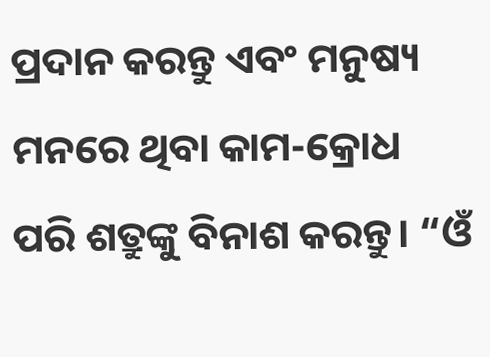ପ୍ରଦାନ କରନ୍ତୁ ଏବଂ ମନୁଷ୍ୟ ମନରେ ଥିବା କାମ-କ୍ରୋଧ ପରି ଶତ୍ରୁଙ୍କୁ ବିନାଶ କରନ୍ତୁ। “ଓଁ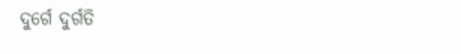ଦୁର୍ଗେ ଦୁର୍ଗତି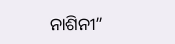ନାଶିନୀ”